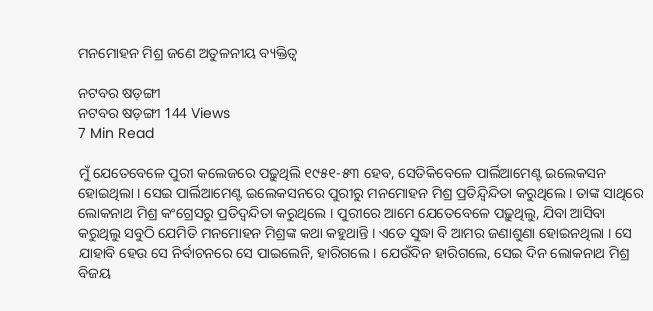ମନମୋହନ ମିଶ୍ର ଜଣେ ଅତୁଳନୀୟ ବ୍ୟକ୍ତିତ୍ୱ

ନଟବର ଷଡ଼ଙ୍ଗୀ
ନଟବର ଷଡ଼ଙ୍ଗୀ 144 Views
7 Min Read

ମୁଁ ଯେତେବେଳେ ପୁରୀ କଲେଜରେ ପଢ଼ୁଥିଲି ୧୯୫୧-୫୩ ହେବ, ସେତିକିବେଳେ ପାର୍ଲିଆମେଣ୍ଟ ଇଲେକସନ ହୋଇଥିଲା । ସେଇ ପାର୍ଲିଆମେଣ୍ଟ ଇଲେକସନରେ ପୁରୀରୁ ମନମୋହନ ମିଶ୍ର ପ୍ରତିନ୍ଦ୍ୱିନ୍ଦିତା କରୁଥିଲେ । ତାଙ୍କ ସାଥିରେ ଲୋକନାଥ ମିଶ୍ର କଂଗ୍ରେସରୁ ପ୍ରତିଦ୍ୱନ୍ଦିତା କରୁଥିଲେ । ପୁରୀରେ ଆମେ ଯେତେବେଳେ ପଢ଼ୁଥିଲୁ, ଯିବା ଆସିବା କରୁଥିଲୁ ସବୁଠି ଯେମିତି ମନମୋହନ ମିଶ୍ରଙ୍କ କଥା କହୁଥାନ୍ତି । ଏତେ ସୁଦ୍ଧା ବି ଆମର ଜଣାଶୁଣା ହୋଇନଥିଲା । ସେ ଯାହାବି ହେଉ ସେ ନିର୍ବାଚନରେ ସେ ପାଇଲେନି, ହାରିଗଲେ । ଯେଉଁଦିନ ହାରିଗଲେ, ସେଇ ଦିନ ଲୋକନାଥ ମିଶ୍ର ବିଜୟ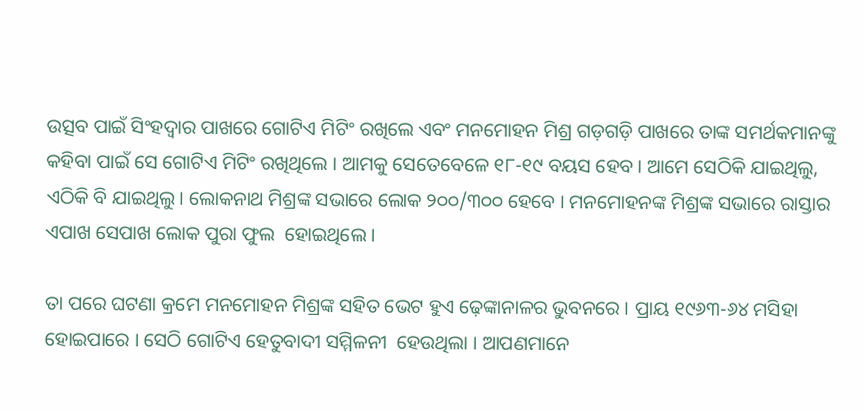ଉତ୍ସବ ପାଇଁ ସିଂହଦ୍ୱାର ପାଖରେ ଗୋଟିଏ ମିଟିଂ ରଖିଲେ ଏବଂ ମନମୋହନ ମିଶ୍ର ଗଡ଼ଗଡ଼ି ପାଖରେ ତାଙ୍କ ସମର୍ଥକମାନଙ୍କୁ କହିବା ପାଇଁ ସେ ଗୋଟିଏ ମିଟିଂ ରଖିଥିଲେ । ଆମକୁ ସେତେବେଳେ ୧୮-୧୯ ବୟସ ହେବ । ଆମେ ସେଠିକି ଯାଇଥିଲୁ, ଏଠିକି ବି ଯାଇଥିଲୁ। ଲୋକନାଥ ମିଶ୍ରଙ୍କ ସଭାରେ ଲୋକ ୨୦୦/୩୦୦ ହେବେ । ମନମୋହନଙ୍କ ମିଶ୍ରଙ୍କ ସଭାରେ ରାସ୍ତାର ଏପାଖ ସେପାଖ ଲୋକ ପୁରା ଫୁଲ  ହୋଇଥିଲେ ।

ତା ପରେ ଘଟଣା କ୍ରମେ ମନମୋହନ ମିଶ୍ରଙ୍କ ସହିତ ଭେଟ ହୁଏ ଢ଼େଙ୍କାନାଳର ଭୁବନରେ । ପ୍ରାୟ ୧୯୬୩-୬୪ ମସିହା ହୋଇପାରେ । ସେଠି ଗୋଟିଏ ହେତୁବାଦୀ ସମ୍ମିଳନୀ  ହେଉଥିଲା । ଆପଣମାନେ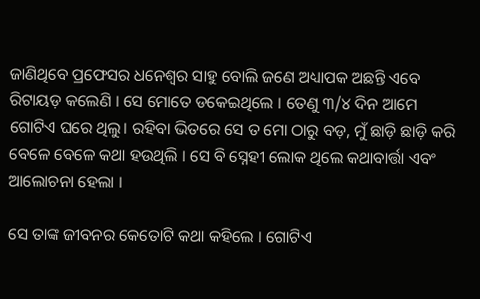ଜାଣିଥିବେ ପ୍ରଫେସର ଧନେଶ୍ୱର ସାହୁ ବୋଲି ଜଣେ ଅଧ୍ୟାପକ ଅଛନ୍ତି ଏବେ ରିଟାୟଡ଼ କଲେଣି । ସେ ମୋତେ ଡକେଇଥିଲେ । ତେଣୁ ୩/୪ ଦିନ ଆମେ ଗୋଟିଏ ଘରେ ଥିଲୁ। ରହିବା ଭିତରେ ସେ ତ ମୋ ଠାରୁ ବଡ଼, ମୁଁ ଛାଡ଼ି ଛାଡ଼ି କରି ବେଳେ ବେଳେ କଥା ହଉଥିଲି । ସେ ବି ସ୍ନେହୀ ଲୋକ ଥିଲେ କଥାବାର୍ତ୍ତା ଏବଂ ଆଲୋଚନା ହେଲା ।

ସେ ତାଙ୍କ ଜୀବନର କେତୋଟି କଥା କହିଲେ । ଗୋଟିଏ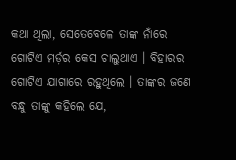କଥା ଥିଲା, ସେତେବେଳେ ତାଙ୍କ ନାଁରେ ଗୋଟିଏ ମର୍ଡ଼ର କେସ ଚାଲୁଥାଏ । ବିହାରର ଗୋଟିଏ ଯାଗାରେ ରହୁଥିଲେ । ତାଙ୍କର ଜଣେ ବନ୍ଧୁ ତାଙ୍କୁ କହିଲେ ଯେ,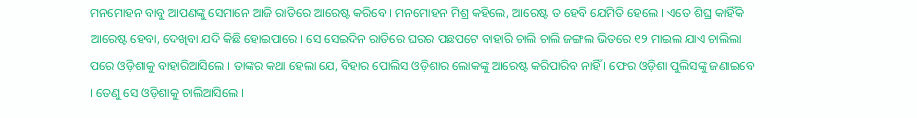ମନମୋହନ ବାବୁ ଆପଣଙ୍କୁ ସେମାନେ ଆଜି ରାତିରେ ଆରେଷ୍ଟ କରିବେ । ମନମୋହନ ମିଶ୍ର କହିଲେ, ଆରେଷ୍ଟ ତ ହେବି ଯେମିତି ହେଲେ । ଏତେ ଶିଘ୍ର କାହିଁକି ଆରେଷ୍ଟ ହେବା, ଦେଖିବା ଯଦି କିଛି ହୋଇପାରେ । ସେ ସେଇଦିନ ରାତିରେ ଘରର ପଛପଟେ ବାହାରି ଚାଲି ଚାଲି ଜଙ୍ଗଲ ଭିତରେ ୧୨ ମାଇଲ ଯାଏ ଚାଲିଲା ପରେ ଓଡ଼ିଶାକୁ ବାହାରିଆସିଲେ । ତାଙ୍କର କଥା ହେଲା ଯେ, ବିହାର ପୋଲିସ ଓଡ଼ିଶାର ଲୋକଙ୍କୁ ଆରେଷ୍ଟ କରିପାରିବ ନାହିଁ । ଫେର ଓଡ଼ିଶା ପୁଲିସଙ୍କୁ ଜଣାଇବେ । ତେଣୁ ସେ ଓଡ଼ିଶାକୁ ଚାଲିଆସିଲେ ।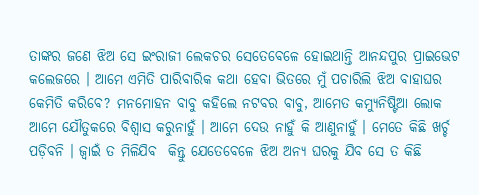ତାଙ୍କର ଜଣେ ଝିଅ ସେ ଇଂରାଜୀ ଲେକଚର ସେତେବେଳେ ହୋଇଥାନ୍ତି ଆନନ୍ଦପୁର ପ୍ରାଇଭେଟ କଲେଜରେ । ଆମେ ଏମିତି ପାରିବାରିକ କଥା ହେବା ଭିତରେ ମୁଁ ପଚାରିଲି ଝିଅ ବାହାଘର କେମିତି କରିବେ? ମନମୋହନ ବାବୁ କହିଲେ ନଟବର ବାବୁ, ଆମେତ କମ୍ୟୁନିଷ୍ଟିଆ ଲୋକ  ଆମେ ଯୌତୁକରେ ବିଶ୍ୱାସ କରୁନାହୁଁ । ଆମେ ଦେଉ ନାହୁଁ କି ଆଣୁନାହୁଁ । ମେତେ କିଛି ଖର୍ଚ୍ଚ ପଡ଼ିବନି । ଜ୍ୱାଇଁ ତ ମିଳିଯିବ  କିନ୍ତୁ ଯେତେବେଳେ ଝିଅ ଅନ୍ୟ ଘରକୁ ଯିବ ସେ ତ କିଛି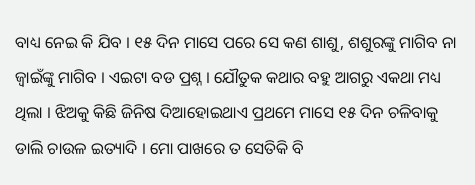ବାଧ୍ୟ ନେଇ କି ଯିବ । ୧୫ ଦିନ ମାସେ ପରେ ସେ କଣ ଶାଶୁ, ଶଶୁରଙ୍କୁ ମାଗିବ ନା ଜ୍ୱାଇଁଙ୍କୁ ମାଗିବ । ଏଇଟା ବଡ ପ୍ରଶ୍ନ । ଯୌତୁକ କଥାର ବହୁ ଆଗରୁ ଏକଥା ମଧ୍ୟ ଥିଲା । ଝିଅକୁ କିଛି ଜିନିଷ ଦିଆହୋଇଥାଏ ପ୍ରଥମେ ମାସେ ୧୫ ଦିନ ଚଳିବାକୁ ଡାଲି ଚାଉଳ ଇତ୍ୟାଦି । ମୋ ପାଖରେ ତ ସେତିକି ବି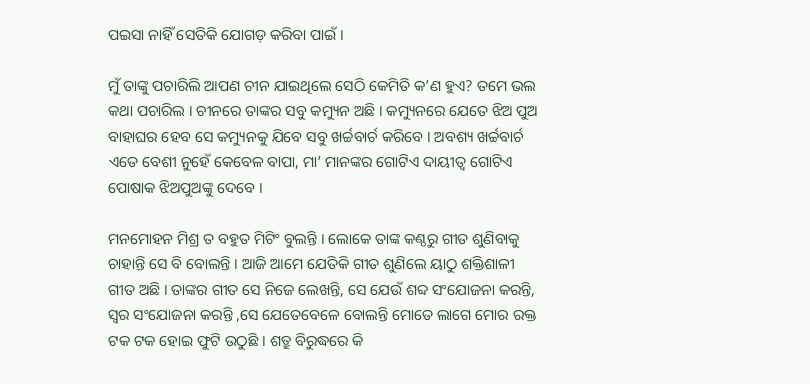ପଇସା ନାହିଁ ସେତିକି ଯୋଗଡ଼ କରିବା ପାଇଁ ।

ମୁଁ ତାଙ୍କୁ ପଚାରିଲି ଆପଣ ଚୀନ ଯାଇଥିଲେ ସେଠି କେମିତି କ’ଣ ହୁଏ? ତମେ ଭଲ କଥା ପଚାରିଲ । ଚୀନରେ ତାଙ୍କର ସବୁ କମ୍ୟୁନ ଅଛି । କମ୍ୟୁନରେ ଯେତେ ଝିଅ ପୁଅ ବାହାଘର ହେବ ସେ କମ୍ୟୁନକୁ ଯିବେ ସବୁ ଖର୍ଚ୍ଚବାର୍ଚ କରିବେ । ଅବଶ୍ୟ ଖର୍ଚ୍ଚବାର୍ଚ ଏତେ ବେଶୀ ନୁହେଁ କେବେଳ ବାପା, ମା’ ମାନଙ୍କର ଗୋଟିଏ ଦାୟୀତ୍ୱ ଗୋଟିଏ ପୋଷାକ ଝିଅପୁଅଙ୍କୁ ଦେବେ ।

ମନମୋହନ ମିଶ୍ର ତ ବହୁତ ମିଟିଂ ବୁଲନ୍ତି । ଲୋକେ ତାଙ୍କ କଣ୍ଠରୁ ଗୀତ ଶୁଣିବାକୁ ଚାହାନ୍ତି ସେ ବି ବୋଲନ୍ତି । ଆଜି ଆମେ ଯେତିକି ଗୀତ ଶୁଣିଲେ ୟାଠୁ ଶକ୍ତିଶାଳୀ ଗୀତ ଅଛି । ତାଙ୍କର ଗୀତ ସେ ନିଜେ ଲେଖନ୍ତି, ସେ ଯେଉଁ ଶବ୍ଦ ସଂଯୋଜନା କରନ୍ତି, ସ୍ୱର ସଂଯୋଜନା କରନ୍ତି ,ସେ ଯେତେବେଳେ ବୋଲନ୍ତି ମୋତେ ଲାଗେ ମୋର ରକ୍ତ ଟକ ଟକ ହୋଇ ଫୁଟି ଉଠୁଛି । ଶତ୍ରୁ ବିରୁଦ୍ଧରେ କି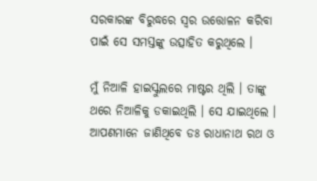ସରକାରଙ୍କ ବିରୁଦ୍ଧରେ ସ୍ୱର ଉତ୍ତୋଳନ କରିବା ପାଇଁ ସେ ସମସ୍ତଙ୍କୁ ଉତ୍ସାହିତ କରୁଥିଲେ ।

ମୁଁ ନିଆଳି ହାଇସ୍କୁଲରେ ମାଷ୍ଟର ଥିଲି । ତାଙ୍କୁ ଥରେ ନିଆଳିକୁ ଡକାଇଥିଲି । ସେ ଯାଇଥିଲେ । ଆପଣମାନେ ଜାଣିଥିବେ ଡଃ ରାଧାନାଥ ରଥ ଓ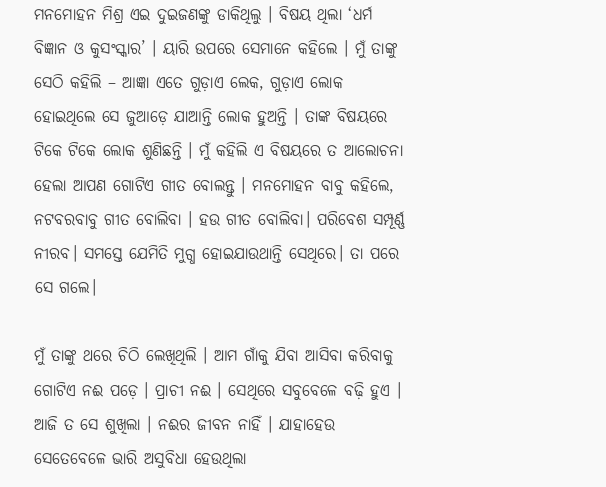ମନମୋହନ ମିଶ୍ର ଏଇ ଦୁଇଜଣଙ୍କୁ ଡାକିଥିଲୁ । ବିଷୟ ଥିଲା ‘ଧର୍ମ ବିଜ୍ଞାନ ଓ କୁସଂସ୍କାର’ । ୟାରି ଉପରେ ସେମାନେ କହିଲେ । ମୁଁ ତାଙ୍କୁ ସେଠି କହିଲି – ଆଜ୍ଞା ଏତେ ଗୁଡ଼ାଏ ଲେକ, ଗୁଡ଼ାଏ ଲୋକ ହୋଇଥିଲେ ସେ ଜୁଆଡ଼େ ଯାଆନ୍ତି ଲୋକ ହୁଅନ୍ତି । ତାଙ୍କ ବିଷୟରେ ଟିକେ ଟିକେ ଲୋକ ଶୁଣିଛନ୍ତି । ମୁଁ କହିଲି ଏ ବିଷୟରେ ତ ଆଲୋଚନା ହେଲା ଆପଣ ଗୋଟିଏ ଗୀତ ବୋଲନ୍ତୁ । ମନମୋହନ ବାବୁ କହିଲେ, ନଟବରବାବୁ ଗୀତ ବୋଲିବା । ହଉ ଗୀତ ବୋଲିବା। ପରିବେଶ ସମ୍ପୂର୍ଣ୍ଣ ନୀରବ। ସମସ୍ତେ ଯେମିତି ମୁଗ୍ଧ ହୋଇଯାଉଥାନ୍ତି ସେଥିରେ। ତା ପରେ ସେ ଗଲେ।

ମୁଁ ତାଙ୍କୁ ଥରେ ଚିଠି ଲେଖିଥିଲି । ଆମ ଗାଁକୁ ଯିବା ଆସିବା କରିବାକୁ ଗୋଟିଏ ନଈ ପଡ଼େ । ପ୍ରାଚୀ ନଈ । ସେଥିରେ ସବୁବେଳେ ବଢ଼ି ହୁଏ । ଆଜି ତ ସେ ଶୁଖିଲା । ନଈର ଜୀବନ ନାହିଁ । ଯାହାହେଉ ସେତେବେଳେ ଭାରି ଅସୁବିଧା ହେଉଥିଲା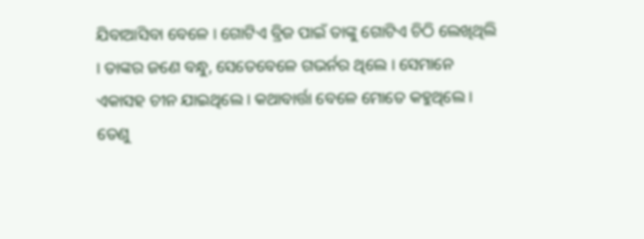ଯିବାଆସିବା ବେଳେ । ଗୋଟିଏ ବ୍ରିଜ ପାଇଁ ତାଙ୍କୁ ଗୋଟିଏ ଚିଠି ଲେଖିଥିଲି । ତାଙ୍କର ଜଣେ ବନ୍ଧୁ, ସେତେବେଳେ ଗଭର୍ନର ଥିଲେ । ସେମାନେ ଏକାସହ ଚୀନ ଯାଇଥିଲେ । କଥାବାର୍ତ୍ତା ବେଳେ ମୋତେ କହୁଥିଲେ । ତେଣୁ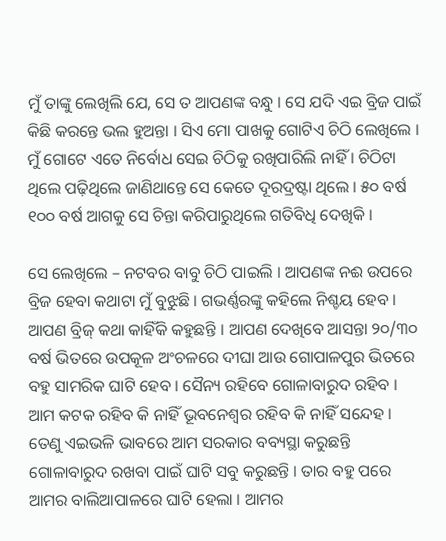ମୁଁ ତାଙ୍କୁ ଲେଖିଲି ଯେ, ସେ ତ ଆପଣଙ୍କ ବନ୍ଧୁ । ସେ ଯଦି ଏଇ ବ୍ରିଜ ପାଇଁ କିଛି କରନ୍ତେ ଭଲ ହୁଅନ୍ତା । ସିଏ ମୋ ପାଖକୁ ଗୋଟିଏ ଚିଠି ଲେଖିଲେ । ମୁଁ ଗୋଟେ ଏତେ ନିର୍ବୋଧ ସେଇ ଚିଠିକୁ ରଖିପାରିଲି ନାହିଁ । ଚିଠିଟା ଥିଲେ ପଢ଼ିଥିଲେ ଜାଣିଥାନ୍ତେ ସେ କେତେ ଦୂରଦ୍ରଷ୍ଟା ଥିଲେ । ୫୦ ବର୍ଷ ୧୦୦ ବର୍ଷ ଆଗକୁ ସେ ଚିନ୍ତା କରିପାରୁଥିଲେ ଗତିବିଧି ଦେଖିକି ।

ସେ ଲେଖିଲେ – ନଟବର ବାବୁ ଚିଠି ପାଇଲି । ଆପଣଙ୍କ ନଈ ଉପରେ ବ୍ରିଜ ହେବା କଥାଟା ମୁଁ ବୁଝୁଛି । ଗଭର୍ଣ୍ଣରଙ୍କୁ କହିଲେ ନିଶ୍ଚୟ ହେବ । ଆପଣ ବ୍ରିଜ୍ କଥା କାହିଁକି କହୁଛନ୍ତି । ଆପଣ ଦେଖିବେ ଆସନ୍ତା ୨୦/୩୦ ବର୍ଷ ଭିତରେ ଉପକୂଳ ଅଂଚଳରେ ଦୀଘା ଆଉ ଗୋପାଳପୁର ଭିତରେ ବହୁ ସାମରିକ ଘାଟି ହେବ । ସୈନ୍ୟ ରହିବେ ଗୋଳାବାରୁଦ ରହିବ । ଆମ କଟକ ରହିବ କି ନାହିଁ ଭୂବନେଶ୍ୱର ରହିବ କି ନାହିଁ ସନ୍ଦେହ । ତେଣୁ ଏଇଭଳି ଭାବରେ ଆମ ସରକାର ବବ୍ୟସ୍ଥା କରୁଛନ୍ତି ଗୋଳାବାରୁଦ ରଖବା ପାଇଁ ଘାଟି ସବୁ କରୁଛନ୍ତି । ତାର ବହୁ ପରେ ଆମର ବାଲିଆପାଳରେ ଘାଟି ହେଲା । ଆମର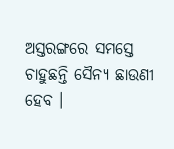ଅସ୍ତରଙ୍ଗରେ ସମସ୍ତେ ଚାହୁଛନ୍ତି ସୈନ୍ୟ ଛାଉଣୀ ହେବ ।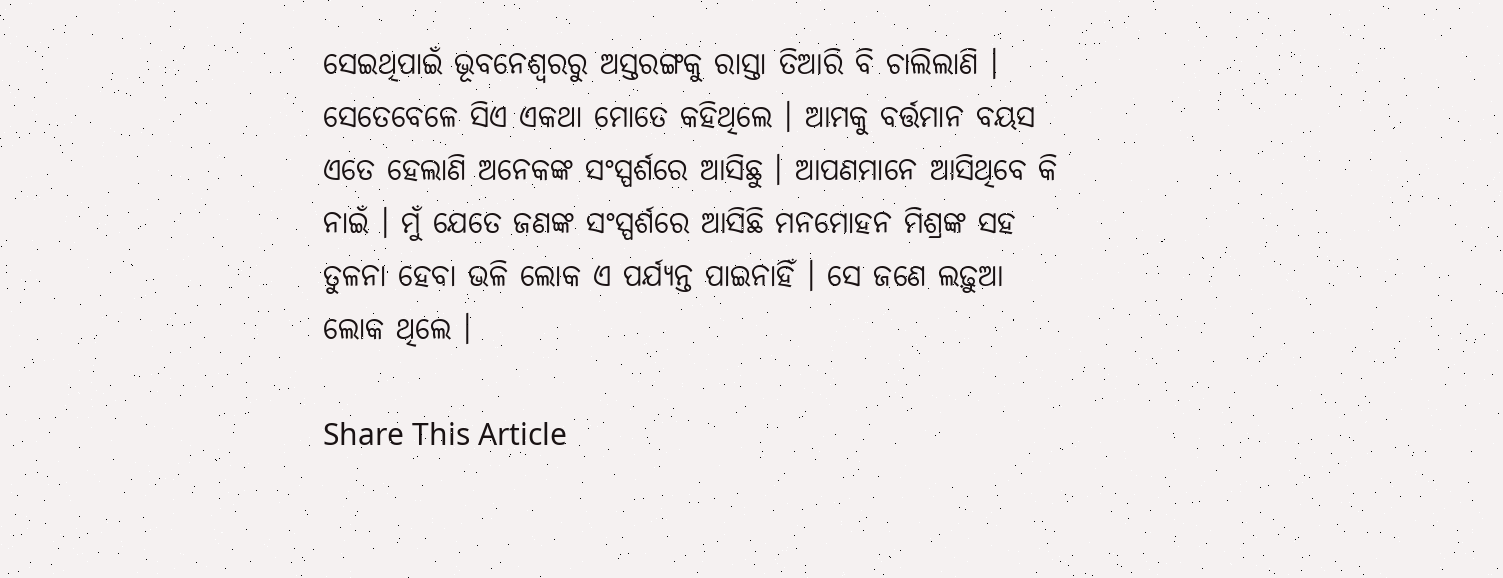ସେଇଥିପାଇଁ ଭୂବନେଶ୍ୱରରୁ ଅସ୍ତରଙ୍ଗକୁ ରାସ୍ତା ତିଆରି ବି ଚାଲିଲାଣି । ସେତେବେଳେ ସିଏ ଏକଥା ମୋତେ କହିଥିଲେ । ଆମକୁ ବର୍ତ୍ତମାନ ବୟସ ଏତେ ହେଲାଣି ଅନେକଙ୍କ ସଂସ୍ପର୍ଶରେ ଆସିଛୁ । ଆପଣମାନେ ଆସିଥିବେ କି ନାଇଁ । ମୁଁ ଯେତେ ଜଣଙ୍କ ସଂସ୍ପର୍ଶରେ ଆସିଛି ମନମୋହନ ମିଶ୍ରଙ୍କ ସହ ତୁଳନା ହେବା ଭଳି ଲୋକ ଏ ପର୍ଯ୍ୟନ୍ତ ପାଇନାହିଁ । ସେ ଜଣେ ଲଢ଼ୁଆ ଲୋକ ଥିଲେ ।

Share This Article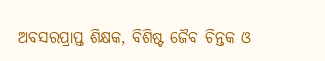ଅବସରପ୍ରାପ୍ତ ଶିକ୍ଷକ, ବିଶିଷ୍ଟ ଜୈବ ଚିନ୍ତକ ଓ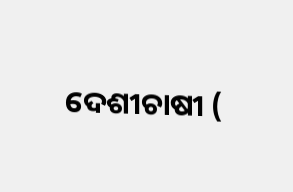ଦେଶୀଚାଷୀ (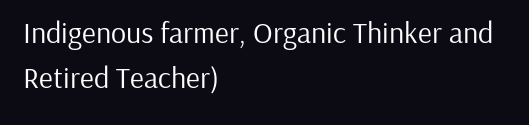Indigenous farmer, Organic Thinker and Retired Teacher)